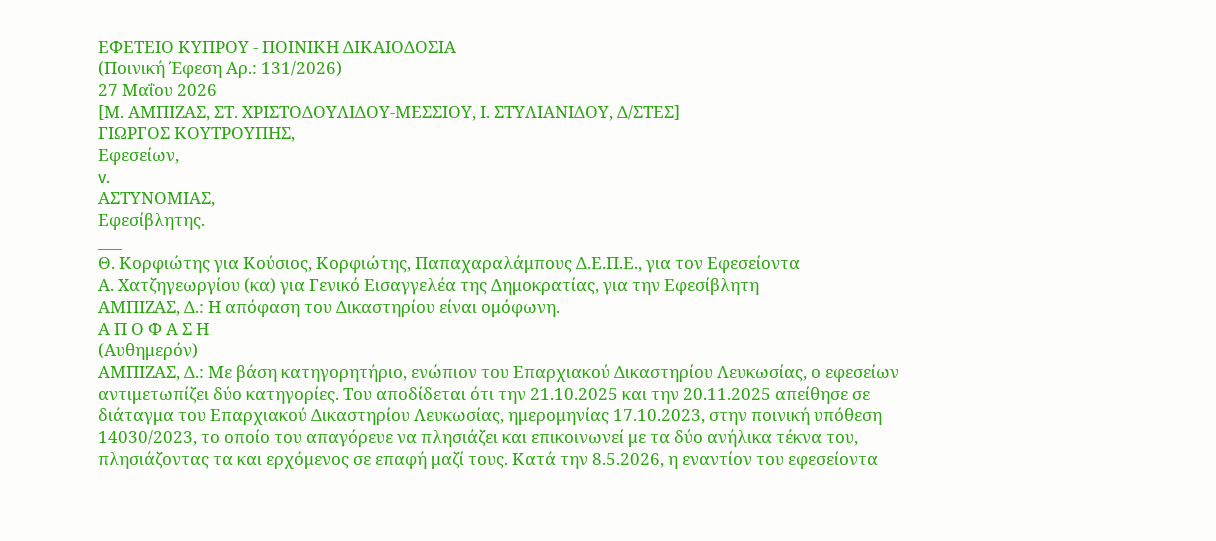ΕΦΕΤΕΙΟ ΚΥΠΡΟΥ ‑ ΠΟΙΝΙΚΗ ΔΙΚΑΙΟΔΟΣΙΑ
(Ποινική Έφεση Αρ.: 131/2026)
27 Μαΐου 2026
[Μ. ΑΜΠΙΖΑΣ, ΣΤ. ΧΡΙΣΤΟΔΟΥΛΙΔΟΥ‑ΜΕΣΣΙΟΥ, Ι. ΣΤΥΛΙΑΝΙΔΟΥ, Δ/ΣΤΕΣ]
ΓΙΩΡΓΟΣ ΚΟΥΤΡΟΥΠΗΣ,
Εφεσείων,
v.
ΑΣΤΥΝΟΜΙΑΣ,
Εφεσίβλητης.
___
Θ. Κορφιώτης για Κούσιος, Κορφιώτης, Παπαχαραλάμπους Δ.Ε.Π.Ε., για τον Εφεσείοντα
Α. Χατζηγεωργίου (κα) για Γενικό Εισαγγελέα της Δημοκρατίας, για την Εφεσίβλητη
ΑΜΠΙΖΑΣ, Δ.: Η απόφαση του Δικαστηρίου είναι ομόφωνη.
Α Π Ο Φ Α Σ Η
(Αυθημερόν)
ΑΜΠΙΖΑΣ, Δ.: Με βάση κατηγορητήριο, ενώπιον του Επαρχιακού Δικαστηρίου Λευκωσίας, ο εφεσείων αντιμετωπίζει δύο κατηγορίες. Του αποδίδεται ότι την 21.10.2025 και την 20.11.2025 απείθησε σε διάταγμα του Επαρχιακού Δικαστηρίου Λευκωσίας, ημερομηνίας 17.10.2023, στην ποινική υπόθεση 14030/2023, το οποίο του απαγόρευε να πλησιάζει και επικοινωνεί με τα δύο ανήλικα τέκνα του, πλησιάζοντας τα και ερχόμενος σε επαφή μαζί τους. Κατά την 8.5.2026, η εναντίον του εφεσείοντα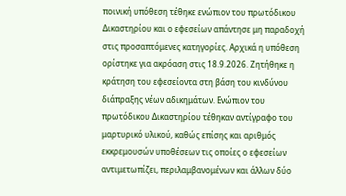ποινική υπόθεση τέθηκε ενώπιον του πρωτόδικου Δικαστηρίου και ο εφεσείων απάντησε μη παραδοχή στις προσαπτόμενες κατηγορίες. Αρχικά η υπόθεση ορίστηκε για ακρόαση στις 18.9.2026. Ζητήθηκε η κράτηση του εφεσείοντα στη βάση του κινδύνου διάπραξης νέων αδικημάτων. Ενώπιον του πρωτόδικου Δικαστηρίου τέθηκαν αντίγραφο του μαρτυρικό υλικού, καθώς επίσης και αριθμός εκκρεμουσών υποθέσεων τις οποίες ο εφεσείων αντιμετωπίζει, περιλαμβανομένων και άλλων δύο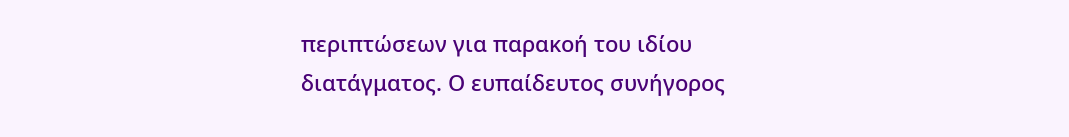περιπτώσεων για παρακοή του ιδίου διατάγματος. Ο ευπαίδευτος συνήγορος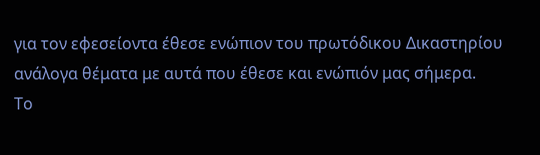για τον εφεσείοντα έθεσε ενώπιον του πρωτόδικου Δικαστηρίου ανάλογα θέματα με αυτά που έθεσε και ενώπιόν μας σήμερα.
Το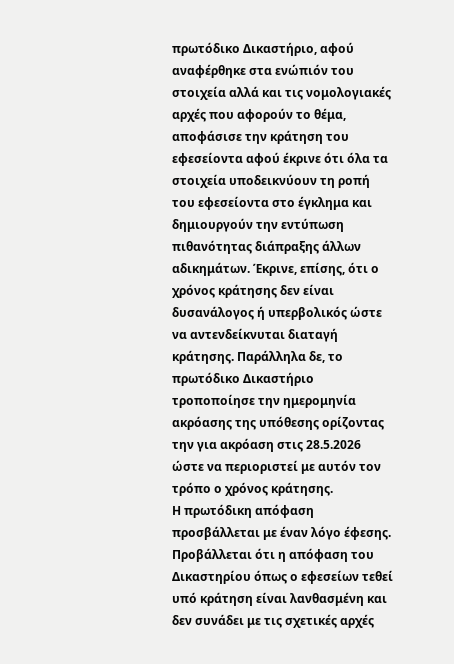πρωτόδικο Δικαστήριο, αφού αναφέρθηκε στα ενώπιόν του στοιχεία αλλά και τις νομολογιακές αρχές που αφορούν το θέμα, αποφάσισε την κράτηση του εφεσείοντα αφού έκρινε ότι όλα τα στοιχεία υποδεικνύουν τη ροπή του εφεσείοντα στο έγκλημα και δημιουργούν την εντύπωση πιθανότητας διάπραξης άλλων αδικημάτων. Έκρινε, επίσης, ότι ο χρόνος κράτησης δεν είναι δυσανάλογος ή υπερβολικός ώστε να αντενδείκνυται διαταγή κράτησης. Παράλληλα δε, το πρωτόδικο Δικαστήριο τροποποίησε την ημερομηνία ακρόασης της υπόθεσης ορίζοντας την για ακρόαση στις 28.5.2026 ώστε να περιοριστεί με αυτόν τον τρόπο ο χρόνος κράτησης.
Η πρωτόδικη απόφαση προσβάλλεται με έναν λόγο έφεσης. Προβάλλεται ότι η απόφαση του Δικαστηρίου όπως ο εφεσείων τεθεί υπό κράτηση είναι λανθασμένη και δεν συνάδει με τις σχετικές αρχές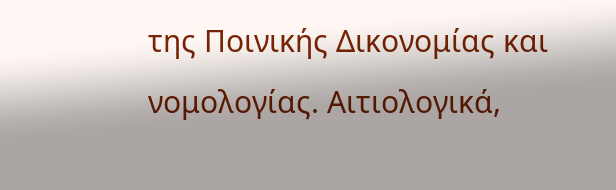της Ποινικής Δικονομίας και νομολογίας. Αιτιολογικά,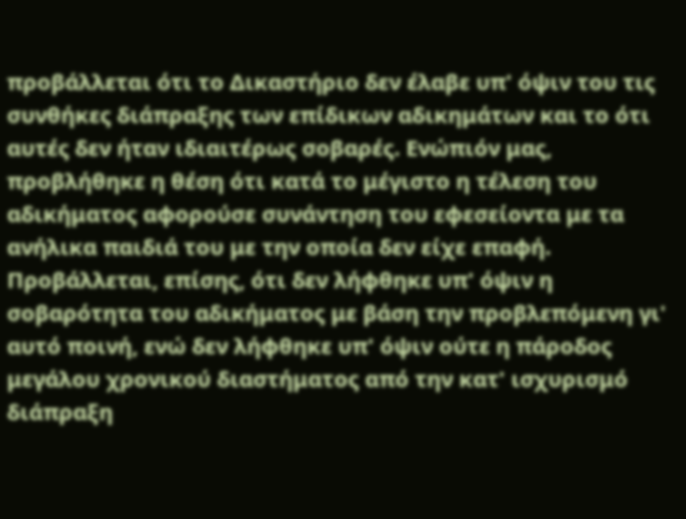προβάλλεται ότι το Δικαστήριο δεν έλαβε υπ' όψιν του τις συνθήκες διάπραξης των επίδικων αδικημάτων και το ότι αυτές δεν ήταν ιδιαιτέρως σοβαρές. Ενώπιόν μας, προβλήθηκε η θέση ότι κατά το μέγιστο η τέλεση του αδικήματος αφορούσε συνάντηση του εφεσείοντα με τα ανήλικα παιδιά του με την οποία δεν είχε επαφή. Προβάλλεται, επίσης, ότι δεν λήφθηκε υπ' όψιν η σοβαρότητα του αδικήματος με βάση την προβλεπόμενη γι' αυτό ποινή, ενώ δεν λήφθηκε υπ' όψιν ούτε η πάροδος μεγάλου χρονικού διαστήματος από την κατ' ισχυρισμό διάπραξη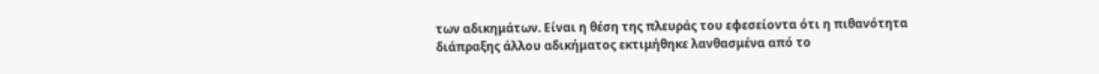των αδικημάτων. Είναι η θέση της πλευράς του εφεσείοντα ότι η πιθανότητα διάπραξης άλλου αδικήματος εκτιμήθηκε λανθασμένα από το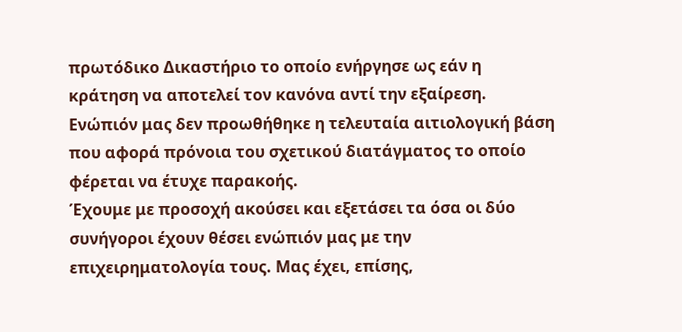πρωτόδικο Δικαστήριο το οποίο ενήργησε ως εάν η κράτηση να αποτελεί τον κανόνα αντί την εξαίρεση. Ενώπιόν μας δεν προωθήθηκε η τελευταία αιτιολογική βάση που αφορά πρόνοια του σχετικού διατάγματος το οποίο φέρεται να έτυχε παρακοής.
Έχουμε με προσοχή ακούσει και εξετάσει τα όσα οι δύο συνήγοροι έχουν θέσει ενώπιόν μας με την επιχειρηματολογία τους. Μας έχει, επίσης,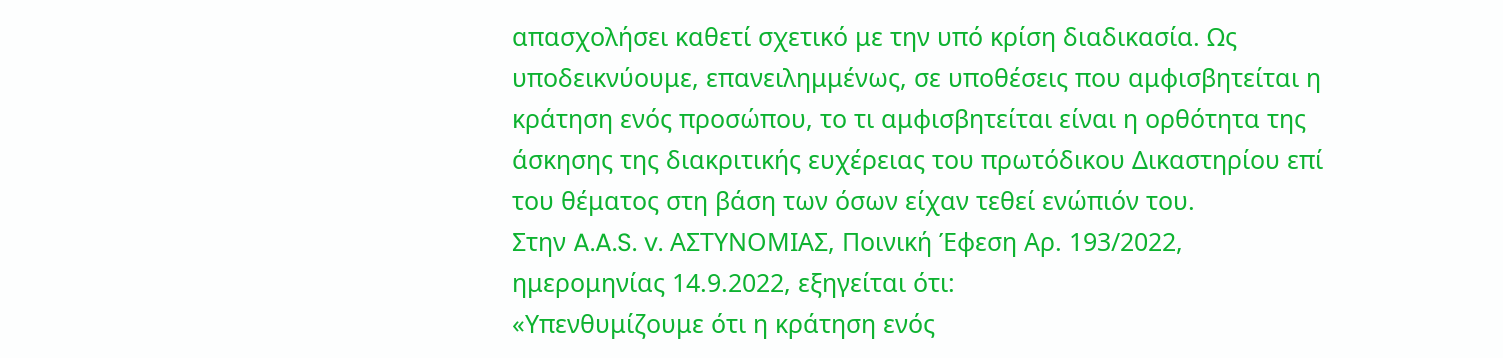απασχολήσει καθετί σχετικό με την υπό κρίση διαδικασία. Ως υποδεικνύουμε, επανειλημμένως, σε υποθέσεις που αμφισβητείται η κράτηση ενός προσώπου, το τι αμφισβητείται είναι η ορθότητα της άσκησης της διακριτικής ευχέρειας του πρωτόδικου Δικαστηρίου επί του θέματος στη βάση των όσων είχαν τεθεί ενώπιόν του.
Στην A.A.S. v. ΑΣΤΥΝΟΜΙΑΣ, Ποινική Έφεση Αρ. 193/2022, ημερομηνίας 14.9.2022, εξηγείται ότι:
«Υπενθυμίζουμε ότι η κράτηση ενός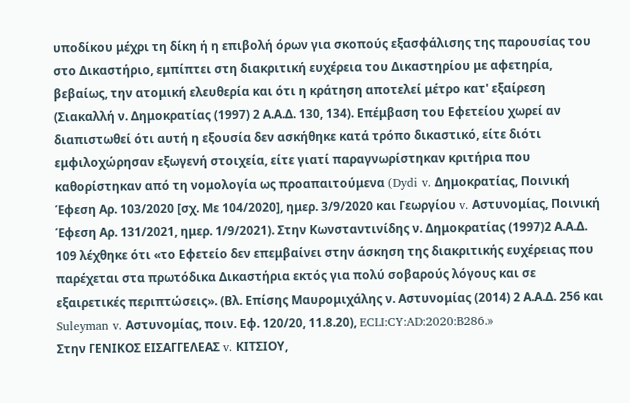υποδίκου μέχρι τη δίκη ή η επιβολή όρων για σκοπούς εξασφάλισης της παρουσίας του στο Δικαστήριο, εμπίπτει στη διακριτική ευχέρεια του Δικαστηρίου με αφετηρία, βεβαίως, την ατομική ελευθερία και ότι η κράτηση αποτελεί μέτρο κατ' εξαίρεση (Σιακαλλή ν. Δημοκρατίας (1997) 2 Α.Α.Δ. 130, 134). Επέμβαση του Εφετείου χωρεί αν διαπιστωθεί ότι αυτή η εξουσία δεν ασκήθηκε κατά τρόπο δικαστικό, είτε διότι εμφιλοχώρησαν εξωγενή στοιχεία, είτε γιατί παραγνωρίστηκαν κριτήρια που καθορίστηκαν από τη νομολογία ως προαπαιτούμενα (Dydi v. Δημοκρατίας, Ποινική Έφεση Αρ. 103/2020 [σχ. Με 104/2020], ημερ. 3/9/2020 και Γεωργίου v. Αστυνομίας, Ποινική Έφεση Αρ. 131/2021, ημερ. 1/9/2021). Στην Κωνσταντινίδης ν. Δημοκρατίας (1997)2 Α.Α.Δ. 109 λέχθηκε ότι «το Εφετείο δεν επεμβαίνει στην άσκηση της διακριτικής ευχέρειας που παρέχεται στα πρωτόδικα Δικαστήρια εκτός για πολύ σοβαρούς λόγους και σε εξαιρετικές περιπτώσεις». (Βλ. Επίσης Μαυρομιχάλης ν. Αστυνομίας (2014) 2 Α.Α.Δ. 256 και Suleyman v. Αστυνομίας, ποιν. Εφ. 120/20, 11.8.20), ECLI:CY:AD:2020:B286.»
Στην ΓΕΝΙΚΟΣ ΕΙΣΑΓΓΕΛΕΑΣ v. ΚΙΤΣΙΟΥ,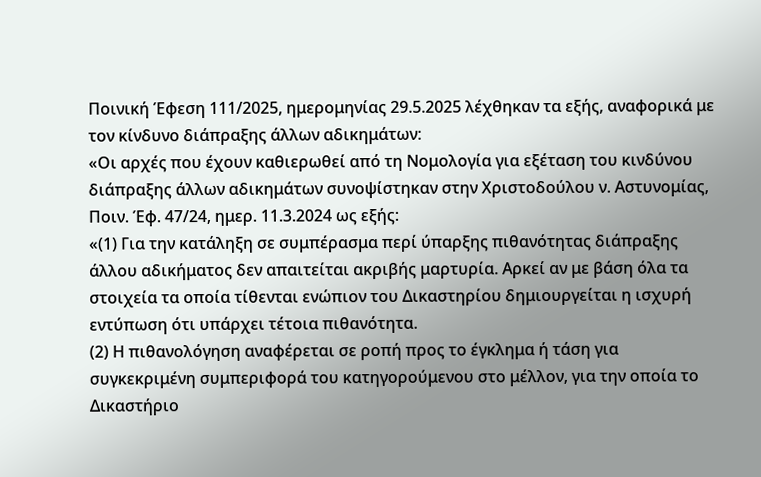Ποινική Έφεση 111/2025, ημερομηνίας 29.5.2025 λέχθηκαν τα εξής, αναφορικά με τον κίνδυνο διάπραξης άλλων αδικημάτων:
«Οι αρχές που έχουν καθιερωθεί από τη Νομολογία για εξέταση του κινδύνου διάπραξης άλλων αδικημάτων συνοψίστηκαν στην Χριστοδούλου ν. Αστυνομίας, Ποιν. Έφ. 47/24, ημερ. 11.3.2024 ως εξής:
«(1) Για την κατάληξη σε συμπέρασμα περί ύπαρξης πιθανότητας διάπραξης άλλου αδικήματος δεν απαιτείται ακριβής μαρτυρία. Αρκεί αν με βάση όλα τα στοιχεία τα οποία τίθενται ενώπιον του Δικαστηρίου δημιουργείται η ισχυρή εντύπωση ότι υπάρχει τέτοια πιθανότητα.
(2) Η πιθανολόγηση αναφέρεται σε ροπή προς το έγκλημα ή τάση για συγκεκριμένη συμπεριφορά του κατηγορούμενου στο μέλλον, για την οποία το Δικαστήριο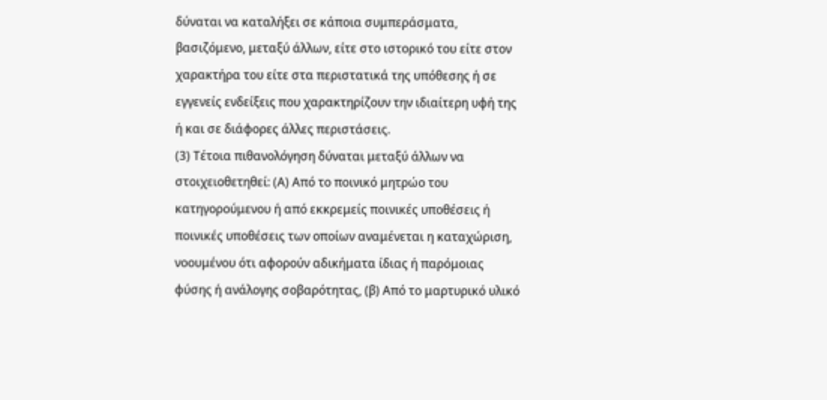δύναται να καταλήξει σε κάποια συμπεράσματα, βασιζόμενο, μεταξύ άλλων, είτε στο ιστορικό του είτε στον χαρακτήρα του είτε στα περιστατικά της υπόθεσης ή σε εγγενείς ενδείξεις που χαρακτηρίζουν την ιδιαίτερη υφή της ή και σε διάφορες άλλες περιστάσεις.
(3) Τέτοια πιθανολόγηση δύναται μεταξύ άλλων να στοιχειοθετηθεί: (Α) Από το ποινικό μητρώο του κατηγορούμενου ή από εκκρεμείς ποινικές υποθέσεις ή ποινικές υποθέσεις των οποίων αναμένεται η καταχώριση, νοουμένου ότι αφορούν αδικήματα ίδιας ή παρόμοιας φύσης ή ανάλογης σοβαρότητας, (β) Από το μαρτυρικό υλικό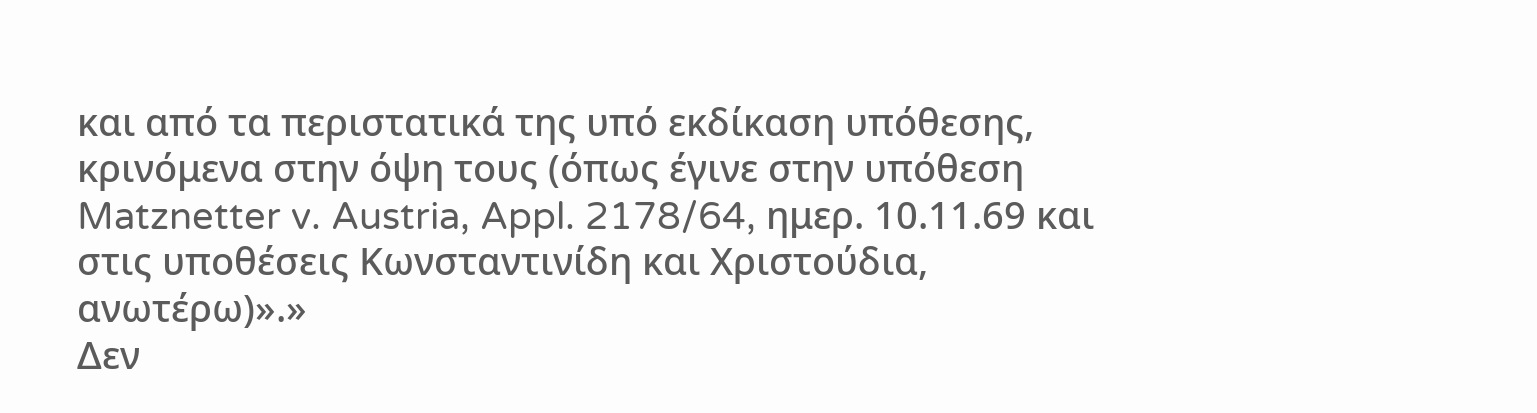και από τα περιστατικά της υπό εκδίκαση υπόθεσης, κρινόμενα στην όψη τους (όπως έγινε στην υπόθεση Matznetter v. Austria, Appl. 2178/64, ημερ. 10.11.69 και στις υποθέσεις Κωνσταντινίδη και Χριστούδια, ανωτέρω)».»
Δεν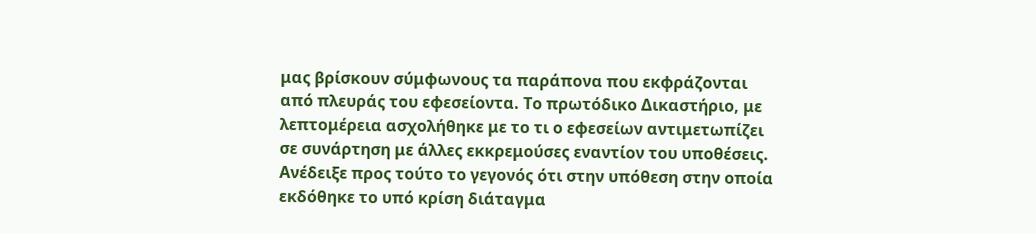μας βρίσκουν σύμφωνους τα παράπονα που εκφράζονται από πλευράς του εφεσείοντα. Το πρωτόδικο Δικαστήριο, με λεπτομέρεια ασχολήθηκε με το τι ο εφεσείων αντιμετωπίζει σε συνάρτηση με άλλες εκκρεμούσες εναντίον του υποθέσεις. Ανέδειξε προς τούτο το γεγονός ότι στην υπόθεση στην οποία εκδόθηκε το υπό κρίση διάταγμα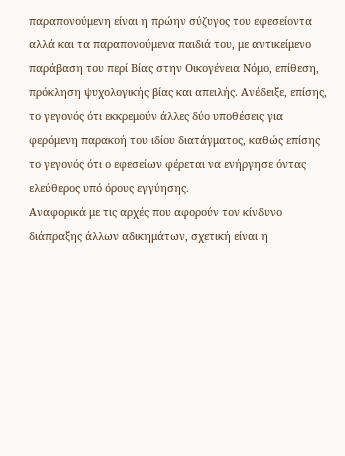παραπονούμενη είναι η πρώην σύζυγος του εφεσείοντα αλλά και τα παραπονούμενα παιδιά του, με αντικείμενο παράβαση του περί Βίας στην Οικογένεια Νόμο, επίθεση, πρόκληση ψυχολογικής βίας και απειλής. Ανέδειξε, επίσης, το γεγονός ότι εκκρεμούν άλλες δύο υποθέσεις για φερόμενη παρακοή του ιδίου διατάγματος, καθώς επίσης το γεγονός ότι ο εφεσείων φέρεται να ενήργησε όντας ελεύθερος υπό όρους εγγύησης.
Αναφορικά με τις αρχές που αφορούν τον κίνδυνο διάπραξης άλλων αδικημάτων, σχετική είναι η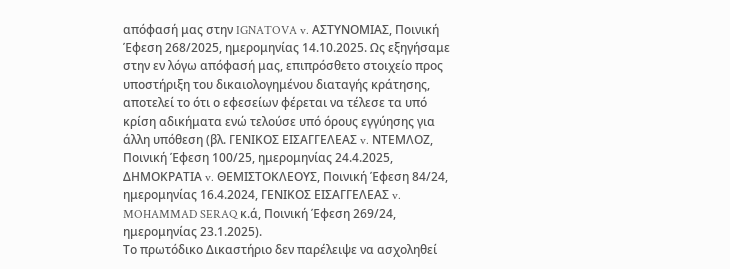απόφασή μας στην IGNATOVA v. ΑΣΤΥΝΟΜΙΑΣ, Ποινική Έφεση 268/2025, ημερομηνίας 14.10.2025. Ως εξηγήσαμε στην εν λόγω απόφασή μας, επιπρόσθετο στοιχείο προς υποστήριξη του δικαιολογημένου διαταγής κράτησης, αποτελεί το ότι ο εφεσείων φέρεται να τέλεσε τα υπό κρίση αδικήματα ενώ τελούσε υπό όρους εγγύησης για άλλη υπόθεση (βλ. ΓΕΝΙΚΟΣ ΕΙΣΑΓΓΕΛΕΑΣ v. ΝΤΕΜΛΟΖ, Ποινική Έφεση 100/25, ημερομηνίας 24.4.2025, ΔΗΜΟΚΡΑΤΙΑ v. ΘΕΜΙΣΤΟΚΛΕΟΥΣ, Ποινική Έφεση 84/24, ημερομηνίας 16.4.2024, ΓΕΝΙΚΟΣ ΕΙΣΑΓΓΕΛΕΑΣ v. MOHAMMAD SERAQ κ.ά, Ποινική Έφεση 269/24, ημερομηνίας 23.1.2025).
Το πρωτόδικο Δικαστήριο δεν παρέλειψε να ασχοληθεί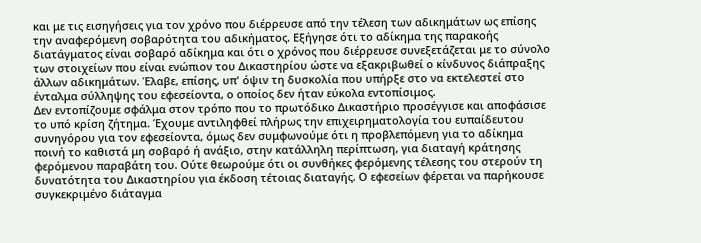και με τις εισηγήσεις για τον χρόνο που διέρρευσε από την τέλεση των αδικημάτων ως επίσης την αναφερόμενη σοβαρότητα του αδικήματος. Εξήγησε ότι το αδίκημα της παρακοής διατάγματος είναι σοβαρό αδίκημα και ότι ο χρόνος που διέρρευσε συνεξετάζεται με το σύνολο των στοιχείων που είναι ενώπιον του Δικαστηρίου ώστε να εξακριβωθεί ο κίνδυνος διάπραξης άλλων αδικημάτων. Έλαβε, επίσης, υπ' όψιν τη δυσκολία που υπήρξε στο να εκτελεστεί στο ένταλμα σύλληψης του εφεσείοντα, ο οποίος δεν ήταν εύκολα εντοπίσιμος.
Δεν εντοπίζουμε σφάλμα στον τρόπο που το πρωτόδικο Δικαστήριο προσέγγισε και αποφάσισε το υπό κρίση ζήτημα. Έχουμε αντιληφθεί πλήρως την επιχειρηματολογία του ευπαίδευτου συνηγόρου για τον εφεσείοντα, όμως δεν συμφωνούμε ότι η προβλεπόμενη για το αδίκημα ποινή το καθιστά μη σοβαρό ή ανάξιο, στην κατάλληλη περίπτωση, για διαταγή κράτησης φερόμενου παραβάτη του. Ούτε θεωρούμε ότι οι συνθήκες φερόμενης τέλεσης του στερούν τη δυνατότητα του Δικαστηρίου για έκδοση τέτοιας διαταγής. Ο εφεσείων φέρεται να παρήκουσε συγκεκριμένο διάταγμα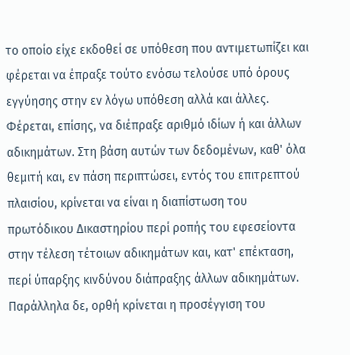το οποίο είχε εκδοθεί σε υπόθεση που αντιμετωπίζει και φέρεται να έπραξε τούτο ενόσω τελούσε υπό όρους εγγύησης στην εν λόγω υπόθεση αλλά και άλλες. Φέρεται, επίσης, να διέπραξε αριθμό ιδίων ή και άλλων αδικημάτων. Στη βάση αυτών των δεδομένων, καθ' όλα θεμιτή και, εν πάση περιπτώσει, εντός του επιτρεπτού πλαισίου, κρίνεται να είναι η διαπίστωση του πρωτόδικου Δικαστηρίου περί ροπής του εφεσείοντα στην τέλεση τέτοιων αδικημάτων και, κατ' επέκταση, περί ύπαρξης κινδύνου διάπραξης άλλων αδικημάτων.
Παράλληλα δε, ορθή κρίνεται η προσέγγιση του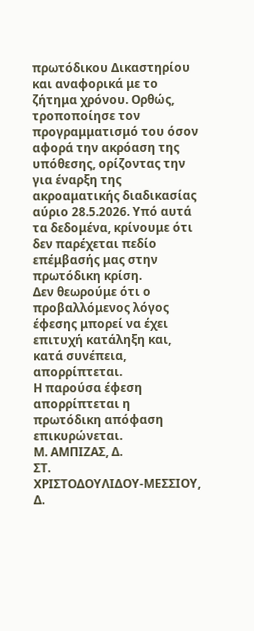πρωτόδικου Δικαστηρίου και αναφορικά με το ζήτημα χρόνου. Ορθώς, τροποποίησε τον προγραμματισμό του όσον αφορά την ακρόαση της υπόθεσης, ορίζοντας την για έναρξη της ακροαματικής διαδικασίας αύριο 28.5.2026. Υπό αυτά τα δεδομένα, κρίνουμε ότι δεν παρέχεται πεδίο επέμβασής μας στην πρωτόδικη κρίση.
Δεν θεωρούμε ότι ο προβαλλόμενος λόγος έφεσης μπορεί να έχει επιτυχή κατάληξη και, κατά συνέπεια, απορρίπτεται.
Η παρούσα έφεση απορρίπτεται η πρωτόδικη απόφαση επικυρώνεται.
Μ. ΑΜΠΙΖΑΣ, Δ.
ΣΤ. ΧΡΙΣΤΟΔΟΥΛΙΔΟΥ‑ΜΕΣΣΙΟΥ, Δ.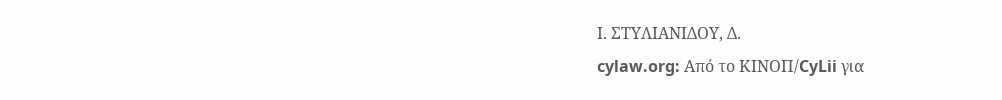Ι. ΣΤΥΛΙΑΝΙΔΟΥ, Δ.
cylaw.org: Από το ΚΙΝOΠ/CyLii για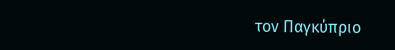τον Παγκύπριο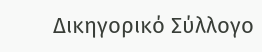Δικηγορικό Σύλλογο